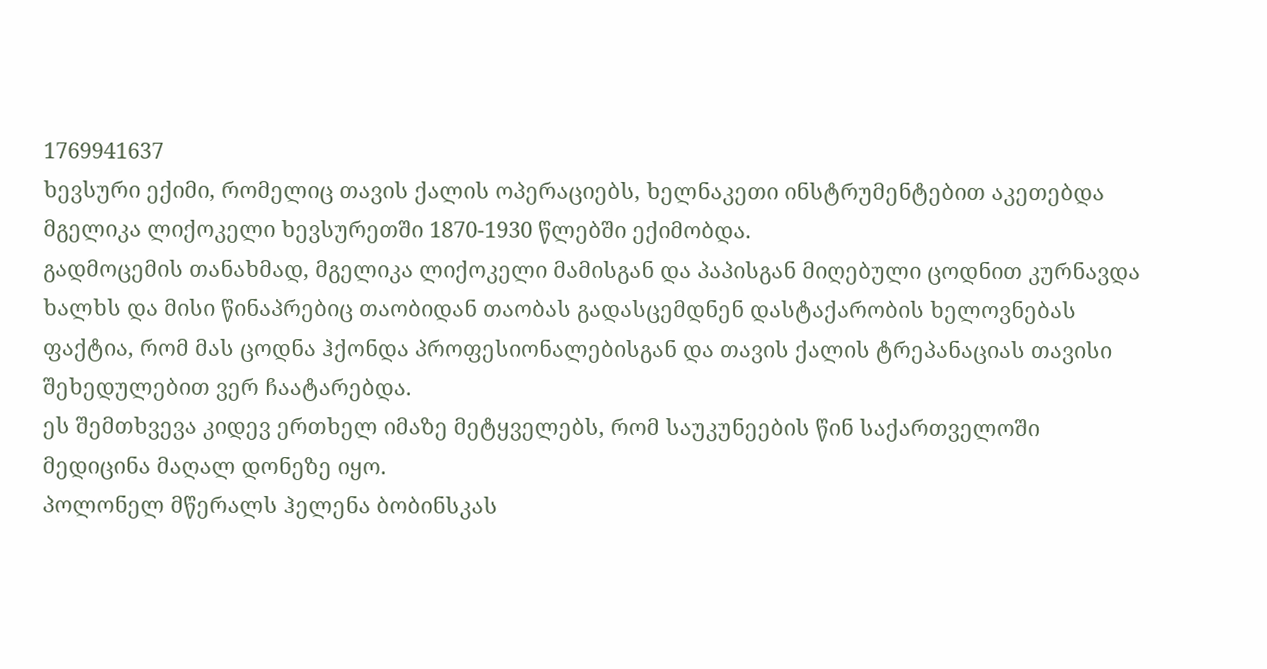1769941637
ხევსური ექიმი, რომელიც თავის ქალის ოპერაციებს, ხელნაკეთი ინსტრუმენტებით აკეთებდა
მგელიკა ლიქოკელი ხევსურეთში 1870-1930 წლებში ექიმობდა.
გადმოცემის თანახმად, მგელიკა ლიქოკელი მამისგან და პაპისგან მიღებული ცოდნით კურნავდა ხალხს და მისი წინაპრებიც თაობიდან თაობას გადასცემდნენ დასტაქარობის ხელოვნებას
ფაქტია, რომ მას ცოდნა ჰქონდა პროფესიონალებისგან და თავის ქალის ტრეპანაციას თავისი შეხედულებით ვერ ჩაატარებდა.
ეს შემთხვევა კიდევ ერთხელ იმაზე მეტყველებს, რომ საუკუნეების წინ საქართველოში მედიცინა მაღალ დონეზე იყო.
პოლონელ მწერალს ჰელენა ბობინსკას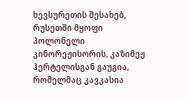ხევსურეთის შესახებ, რუსეთში მყოფი პოლონელი კინორეჟისორის, კაზიმეჟ ჰერტელისგან გაუგია, რომელმაც კავკასია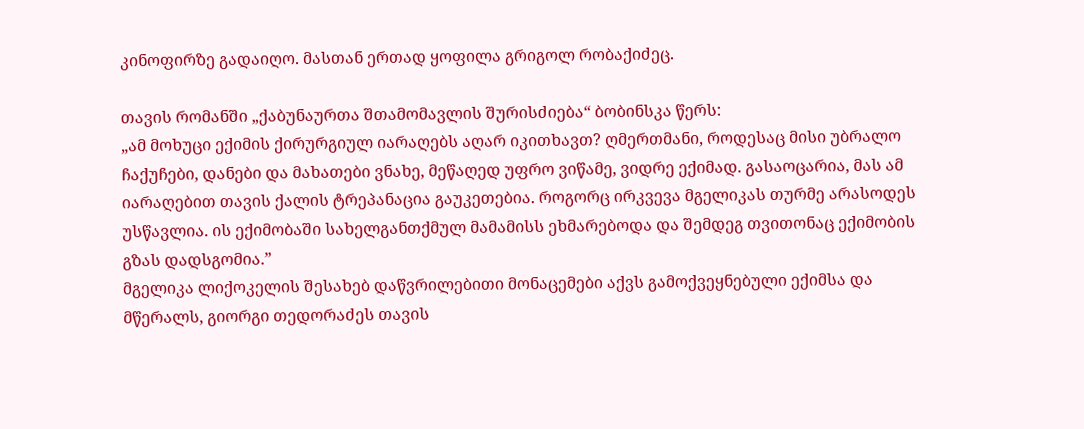კინოფირზე გადაიღო. მასთან ერთად ყოფილა გრიგოლ რობაქიძეც.

თავის რომანში „ქაბუნაურთა შთამომავლის შურისძიება“ ბობინსკა წერს:
„ამ მოხუცი ექიმის ქირურგიულ იარაღებს აღარ იკითხავთ? ღმერთმანი, როდესაც მისი უბრალო ჩაქუჩები, დანები და მახათები ვნახე, მეწაღედ უფრო ვიწამე, ვიდრე ექიმად. გასაოცარია, მას ამ იარაღებით თავის ქალის ტრეპანაცია გაუკეთებია. როგორც ირკვევა მგელიკას თურმე არასოდეს უსწავლია. ის ექიმობაში სახელგანთქმულ მამამისს ეხმარებოდა და შემდეგ თვითონაც ექიმობის გზას დადსგომია.”
მგელიკა ლიქოკელის შესახებ დაწვრილებითი მონაცემები აქვს გამოქვეყნებული ექიმსა და მწერალს, გიორგი თედორაძეს თავის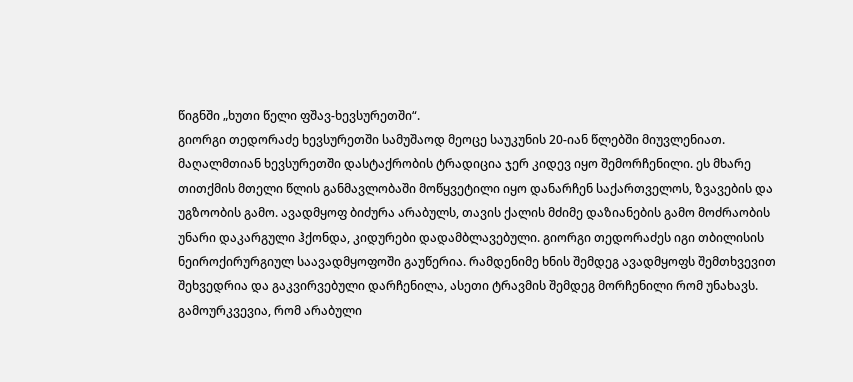წიგნში „ხუთი წელი ფშავ-ხევსურეთში“.
გიორგი თედორაძე ხევსურეთში სამუშაოდ მეოცე საუკუნის 20-იან წლებში მიუვლენიათ. მაღალმთიან ხევსურეთში დასტაქრობის ტრადიცია ჯერ კიდევ იყო შემორჩენილი. ეს მხარე თითქმის მთელი წლის განმავლობაში მოწყვეტილი იყო დანარჩენ საქართველოს, ზვავების და უგზოობის გამო. ავადმყოფ ბიძურა არაბულს, თავის ქალის მძიმე დაზიანების გამო მოძრაობის უნარი დაკარგული ჰქონდა, კიდურები დადამბლავებული. გიორგი თედორაძეს იგი თბილისის ნეიროქირურგიულ საავადმყოფოში გაუწერია. რამდენიმე ხნის შემდეგ ავადმყოფს შემთხვევით შეხვედრია და გაკვირვებული დარჩენილა, ასეთი ტრავმის შემდეგ მორჩენილი რომ უნახავს. გამოურკვევია, რომ არაბული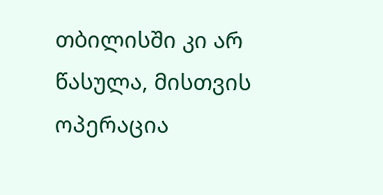თბილისში კი არ წასულა, მისთვის ოპერაცია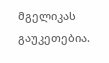მგელიკას გაუკეთებია.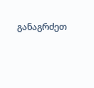განაგრძეთ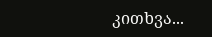კითხვა...